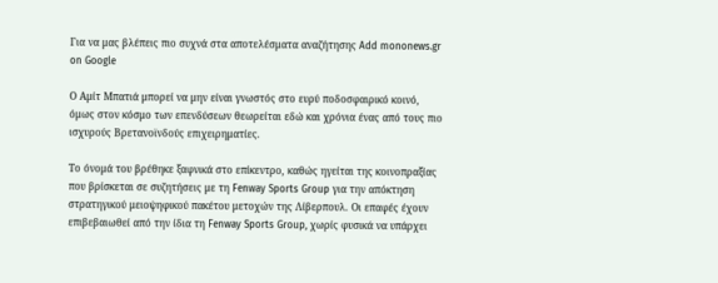Για να μας βλέπεις πιο συχνά στα αποτελέσματα αναζήτησης Add mononews.gr on Google

Ο Αμίτ Μπατιά μπορεί να μην είναι γνωστός στο ευρύ ποδοσφαιρικό κοινό, όμως στον κόσμο των επενδύσεων θεωρείται εδώ και χρόνια ένας από τους πιο ισχυρούς Βρετανοϊνδούς επιχειρηματίες.

Το όνομά του βρέθηκε ξαφνικά στο επίκεντρο, καθώς ηγείται της κοινοπραξίας που βρίσκεται σε συζητήσεις με τη Fenway Sports Group για την απόκτηση στρατηγικού μειοψηφικού πακέτου μετοχών της Λίβερπουλ. Οι επαφές έχουν επιβεβαιωθεί από την ίδια τη Fenway Sports Group, χωρίς φυσικά να υπάρχει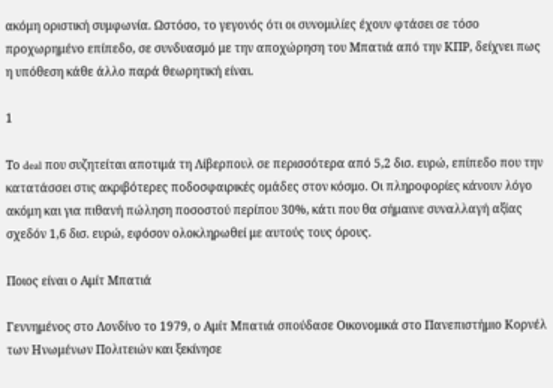ακόμη οριστική συμφωνία. Ωστόσο, το γεγονός ότι οι συνομιλίες έχουν φτάσει σε τόσο προχωρημένο επίπεδο, σε συνδυασμό με την αποχώρηση του Μπατιά από την ΚΠΡ, δείχνει πως η υπόθεση κάθε άλλο παρά θεωρητική είναι.

1

Το deal που συζητείται αποτιμά τη Λίβερπουλ σε περισσότερα από 5,2 δισ. ευρώ, επίπεδο που την κατατάσσει στις ακριβότερες ποδοσφαιρικές ομάδες στον κόσμο. Οι πληροφορίες κάνουν λόγο ακόμη και για πιθανή πώληση ποσοστού περίπου 30%, κάτι που θα σήμαινε συναλλαγή αξίας σχεδόν 1,6 δισ. ευρώ, εφόσον ολοκληρωθεί με αυτούς τους όρους.

Ποιος είναι ο Αμίτ Μπατιά

Γεννημένος στο Λονδίνο το 1979, ο Αμίτ Μπατιά σπούδασε Οικονομικά στο Πανεπιστήμιο Κορνέλ των Ηνωμένων Πολιτειών και ξεκίνησε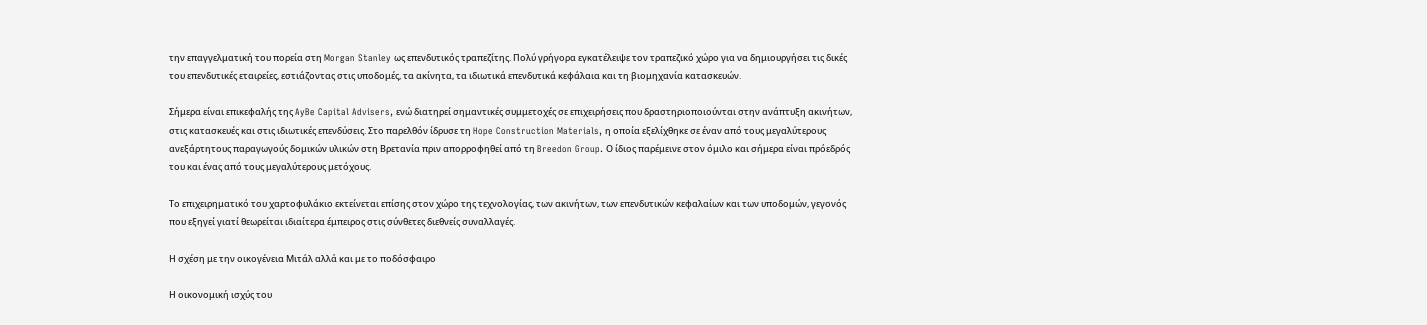την επαγγελματική του πορεία στη Morgan Stanley ως επενδυτικός τραπεζίτης. Πολύ γρήγορα εγκατέλειψε τον τραπεζικό χώρο για να δημιουργήσει τις δικές του επενδυτικές εταιρείες, εστιάζοντας στις υποδομές, τα ακίνητα, τα ιδιωτικά επενδυτικά κεφάλαια και τη βιομηχανία κατασκευών.

Σήμερα είναι επικεφαλής της AyBe Capital Advisers, ενώ διατηρεί σημαντικές συμμετοχές σε επιχειρήσεις που δραστηριοποιούνται στην ανάπτυξη ακινήτων, στις κατασκευές και στις ιδιωτικές επενδύσεις. Στο παρελθόν ίδρυσε τη Hope Construction Materials, η οποία εξελίχθηκε σε έναν από τους μεγαλύτερους ανεξάρτητους παραγωγούς δομικών υλικών στη Βρετανία πριν απορροφηθεί από τη Breedon Group. Ο ίδιος παρέμεινε στον όμιλο και σήμερα είναι πρόεδρός του και ένας από τους μεγαλύτερους μετόχους.

Το επιχειρηματικό του χαρτοφυλάκιο εκτείνεται επίσης στον χώρο της τεχνολογίας, των ακινήτων, των επενδυτικών κεφαλαίων και των υποδομών, γεγονός που εξηγεί γιατί θεωρείται ιδιαίτερα έμπειρος στις σύνθετες διεθνείς συναλλαγές.

Η σχέση με την οικογένεια Μιτάλ αλλά και με το ποδόσφαιρο

Η οικονομική ισχύς του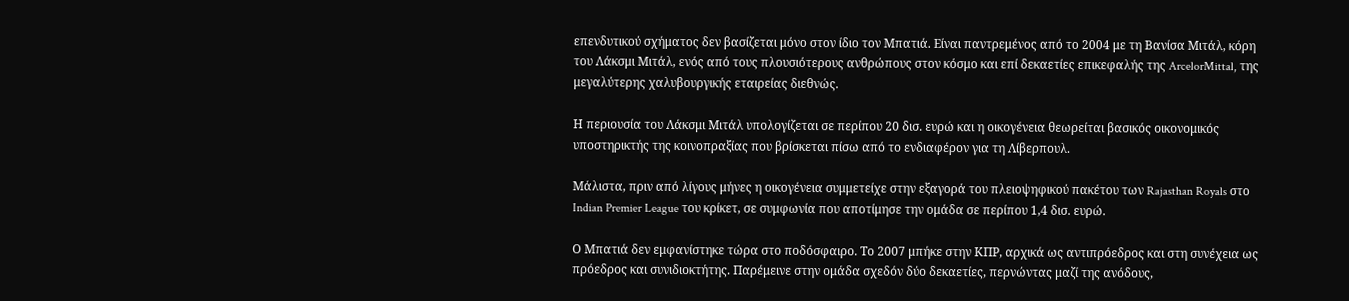επενδυτικού σχήματος δεν βασίζεται μόνο στον ίδιο τον Μπατιά. Είναι παντρεμένος από το 2004 με τη Βανίσα Μιτάλ, κόρη του Λάκσμι Μιτάλ, ενός από τους πλουσιότερους ανθρώπους στον κόσμο και επί δεκαετίες επικεφαλής της ArcelorMittal, της μεγαλύτερης χαλυβουργικής εταιρείας διεθνώς.

Η περιουσία του Λάκσμι Μιτάλ υπολογίζεται σε περίπου 20 δισ. ευρώ και η οικογένεια θεωρείται βασικός οικονομικός υποστηρικτής της κοινοπραξίας που βρίσκεται πίσω από το ενδιαφέρον για τη Λίβερπουλ.

Μάλιστα, πριν από λίγους μήνες η οικογένεια συμμετείχε στην εξαγορά του πλειοψηφικού πακέτου των Rajasthan Royals στο Indian Premier League του κρίκετ, σε συμφωνία που αποτίμησε την ομάδα σε περίπου 1,4 δισ. ευρώ.

Ο Μπατιά δεν εμφανίστηκε τώρα στο ποδόσφαιρο. Το 2007 μπήκε στην ΚΠΡ, αρχικά ως αντιπρόεδρος και στη συνέχεια ως πρόεδρος και συνιδιοκτήτης. Παρέμεινε στην ομάδα σχεδόν δύο δεκαετίες, περνώντας μαζί της ανόδους,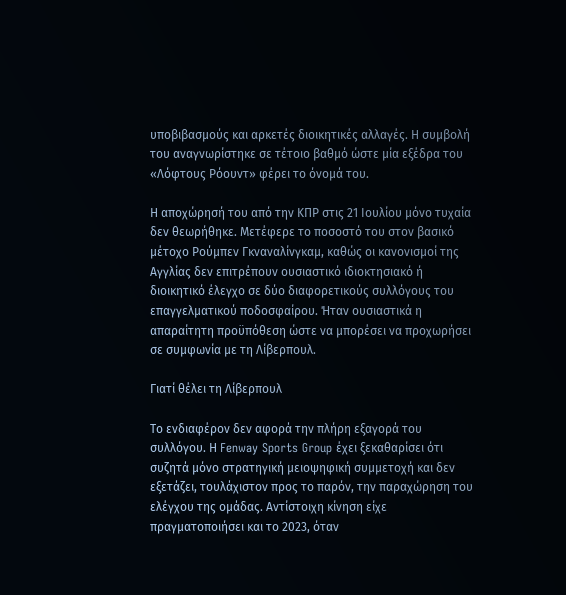υποβιβασμούς και αρκετές διοικητικές αλλαγές. Η συμβολή του αναγνωρίστηκε σε τέτοιο βαθμό ώστε μία εξέδρα του «Λόφτους Ρόουντ» φέρει το όνομά του.

Η αποχώρησή του από την ΚΠΡ στις 21 Ιουλίου μόνο τυχαία δεν θεωρήθηκε. Μετέφερε το ποσοστό του στον βασικό μέτοχο Ρούμπεν Γκναναλίνγκαμ, καθώς οι κανονισμοί της Αγγλίας δεν επιτρέπουν ουσιαστικό ιδιοκτησιακό ή διοικητικό έλεγχο σε δύο διαφορετικούς συλλόγους του επαγγελματικού ποδοσφαίρου. Ήταν ουσιαστικά η απαραίτητη προϋπόθεση ώστε να μπορέσει να προχωρήσει σε συμφωνία με τη Λίβερπουλ.

Γιατί θέλει τη Λίβερπουλ

Το ενδιαφέρον δεν αφορά την πλήρη εξαγορά του συλλόγου. Η Fenway Sports Group έχει ξεκαθαρίσει ότι συζητά μόνο στρατηγική μειοψηφική συμμετοχή και δεν εξετάζει, τουλάχιστον προς το παρόν, την παραχώρηση του ελέγχου της ομάδας. Αντίστοιχη κίνηση είχε πραγματοποιήσει και το 2023, όταν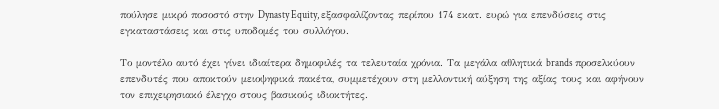πούλησε μικρό ποσοστό στην Dynasty Equity, εξασφαλίζοντας περίπου 174 εκατ. ευρώ για επενδύσεις στις εγκαταστάσεις και στις υποδομές του συλλόγου.

Το μοντέλο αυτό έχει γίνει ιδιαίτερα δημοφιλές τα τελευταία χρόνια. Τα μεγάλα αθλητικά brands προσελκύουν επενδυτές που αποκτούν μειοψηφικά πακέτα, συμμετέχουν στη μελλοντική αύξηση της αξίας τους και αφήνουν τον επιχειρησιακό έλεγχο στους βασικούς ιδιοκτήτες.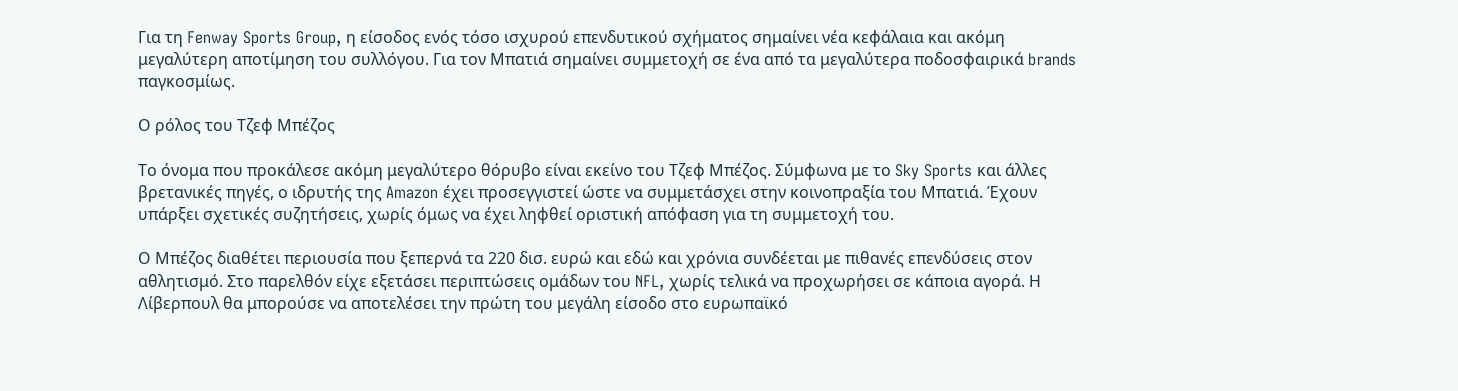Για τη Fenway Sports Group, η είσοδος ενός τόσο ισχυρού επενδυτικού σχήματος σημαίνει νέα κεφάλαια και ακόμη μεγαλύτερη αποτίμηση του συλλόγου. Για τον Μπατιά σημαίνει συμμετοχή σε ένα από τα μεγαλύτερα ποδοσφαιρικά brands παγκοσμίως.

Ο ρόλος του Τζεφ Μπέζος

Το όνομα που προκάλεσε ακόμη μεγαλύτερο θόρυβο είναι εκείνο του Τζεφ Μπέζος. Σύμφωνα με το Sky Sports και άλλες βρετανικές πηγές, ο ιδρυτής της Amazon έχει προσεγγιστεί ώστε να συμμετάσχει στην κοινοπραξία του Μπατιά. Έχουν υπάρξει σχετικές συζητήσεις, χωρίς όμως να έχει ληφθεί οριστική απόφαση για τη συμμετοχή του.

Ο Μπέζος διαθέτει περιουσία που ξεπερνά τα 220 δισ. ευρώ και εδώ και χρόνια συνδέεται με πιθανές επενδύσεις στον αθλητισμό. Στο παρελθόν είχε εξετάσει περιπτώσεις ομάδων του NFL, χωρίς τελικά να προχωρήσει σε κάποια αγορά. Η Λίβερπουλ θα μπορούσε να αποτελέσει την πρώτη του μεγάλη είσοδο στο ευρωπαϊκό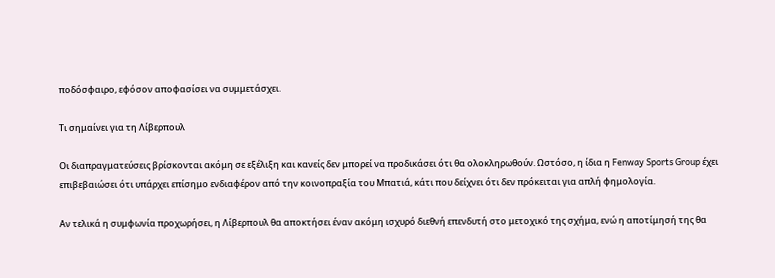ποδόσφαιρο, εφόσον αποφασίσει να συμμετάσχει.

Τι σημαίνει για τη Λίβερπουλ

Οι διαπραγματεύσεις βρίσκονται ακόμη σε εξέλιξη και κανείς δεν μπορεί να προδικάσει ότι θα ολοκληρωθούν. Ωστόσο, η ίδια η Fenway Sports Group έχει επιβεβαιώσει ότι υπάρχει επίσημο ενδιαφέρον από την κοινοπραξία του Μπατιά, κάτι που δείχνει ότι δεν πρόκειται για απλή φημολογία.

Αν τελικά η συμφωνία προχωρήσει, η Λίβερπουλ θα αποκτήσει έναν ακόμη ισχυρό διεθνή επενδυτή στο μετοχικό της σχήμα, ενώ η αποτίμησή της θα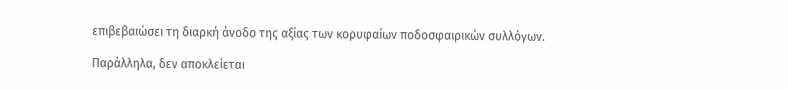επιβεβαιώσει τη διαρκή άνοδο της αξίας των κορυφαίων ποδοσφαιρικών συλλόγων.

Παράλληλα, δεν αποκλείεται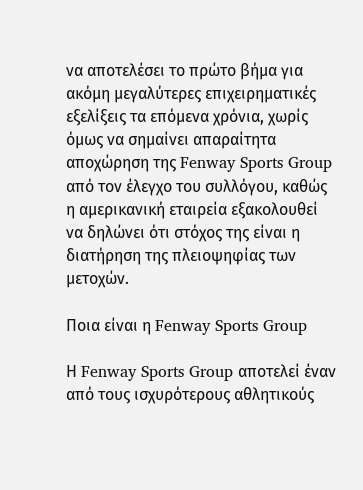να αποτελέσει το πρώτο βήμα για ακόμη μεγαλύτερες επιχειρηματικές εξελίξεις τα επόμενα χρόνια, χωρίς όμως να σημαίνει απαραίτητα αποχώρηση της Fenway Sports Group από τον έλεγχο του συλλόγου, καθώς η αμερικανική εταιρεία εξακολουθεί να δηλώνει ότι στόχος της είναι η διατήρηση της πλειοψηφίας των μετοχών.

Ποια είναι η Fenway Sports Group

Η Fenway Sports Group αποτελεί έναν από τους ισχυρότερους αθλητικούς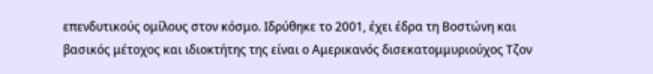επενδυτικούς ομίλους στον κόσμο. Ιδρύθηκε το 2001, έχει έδρα τη Βοστώνη και βασικός μέτοχος και ιδιοκτήτης της είναι ο Αμερικανός δισεκατομμυριούχος Τζον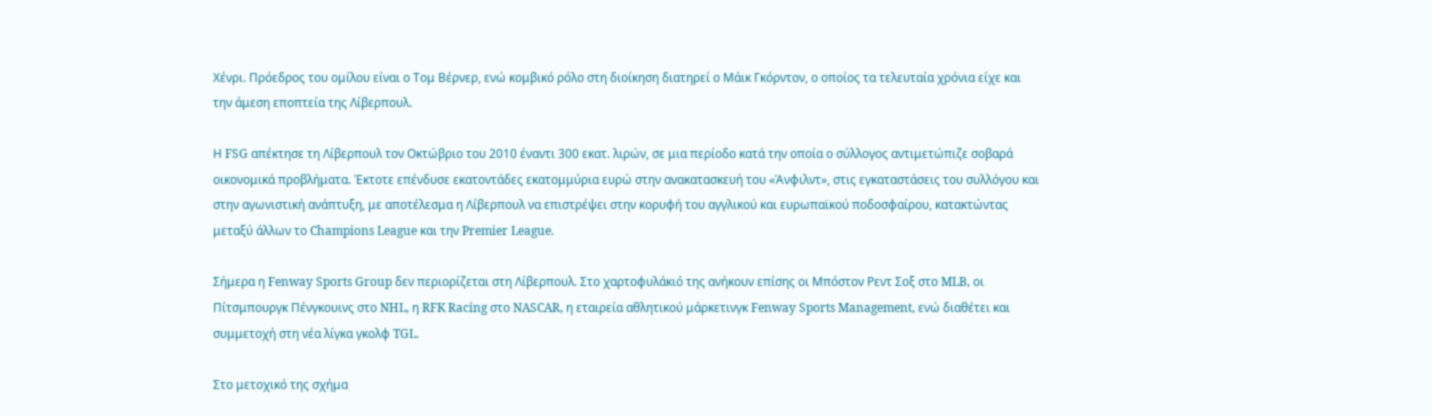Χένρι. Πρόεδρος του ομίλου είναι ο Τομ Βέρνερ, ενώ κομβικό ρόλο στη διοίκηση διατηρεί ο Μάικ Γκόρντον, ο οποίος τα τελευταία χρόνια είχε και την άμεση εποπτεία της Λίβερπουλ.

Η FSG απέκτησε τη Λίβερπουλ τον Οκτώβριο του 2010 έναντι 300 εκατ. λιρών, σε μια περίοδο κατά την οποία ο σύλλογος αντιμετώπιζε σοβαρά οικονομικά προβλήματα. Έκτοτε επένδυσε εκατοντάδες εκατομμύρια ευρώ στην ανακατασκευή του «Άνφιλντ», στις εγκαταστάσεις του συλλόγου και στην αγωνιστική ανάπτυξη, με αποτέλεσμα η Λίβερπουλ να επιστρέψει στην κορυφή του αγγλικού και ευρωπαϊκού ποδοσφαίρου, κατακτώντας μεταξύ άλλων το Champions League και την Premier League.

Σήμερα η Fenway Sports Group δεν περιορίζεται στη Λίβερπουλ. Στο χαρτοφυλάκιό της ανήκουν επίσης οι Μπόστον Ρεντ Σοξ στο MLB, οι Πίτσμπουργκ Πένγκουινς στο NHL, η RFK Racing στο NASCAR, η εταιρεία αθλητικού μάρκετινγκ Fenway Sports Management, ενώ διαθέτει και συμμετοχή στη νέα λίγκα γκολφ TGL.

Στο μετοχικό της σχήμα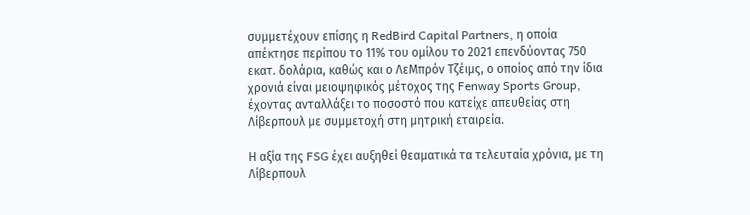συμμετέχουν επίσης η RedBird Capital Partners, η οποία απέκτησε περίπου το 11% του ομίλου το 2021 επενδύοντας 750 εκατ. δολάρια, καθώς και ο ΛεΜπρόν Τζέιμς, ο οποίος από την ίδια χρονιά είναι μειοψηφικός μέτοχος της Fenway Sports Group, έχοντας ανταλλάξει το ποσοστό που κατείχε απευθείας στη Λίβερπουλ με συμμετοχή στη μητρική εταιρεία.

Η αξία της FSG έχει αυξηθεί θεαματικά τα τελευταία χρόνια, με τη Λίβερπουλ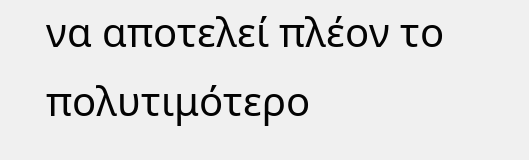να αποτελεί πλέον το πολυτιμότερο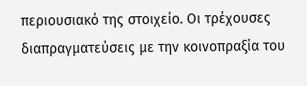περιουσιακό της στοιχείο. Οι τρέχουσες διαπραγματεύσεις με την κοινοπραξία του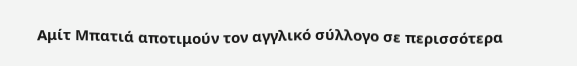Αμίτ Μπατιά αποτιμούν τον αγγλικό σύλλογο σε περισσότερα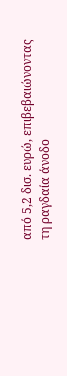από 5,2 δισ. ευρώ, επιβεβαιώνοντας τη ραγδαία άνοδο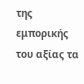της εμπορικής του αξίας τα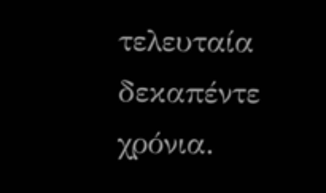τελευταία δεκαπέντε χρόνια.